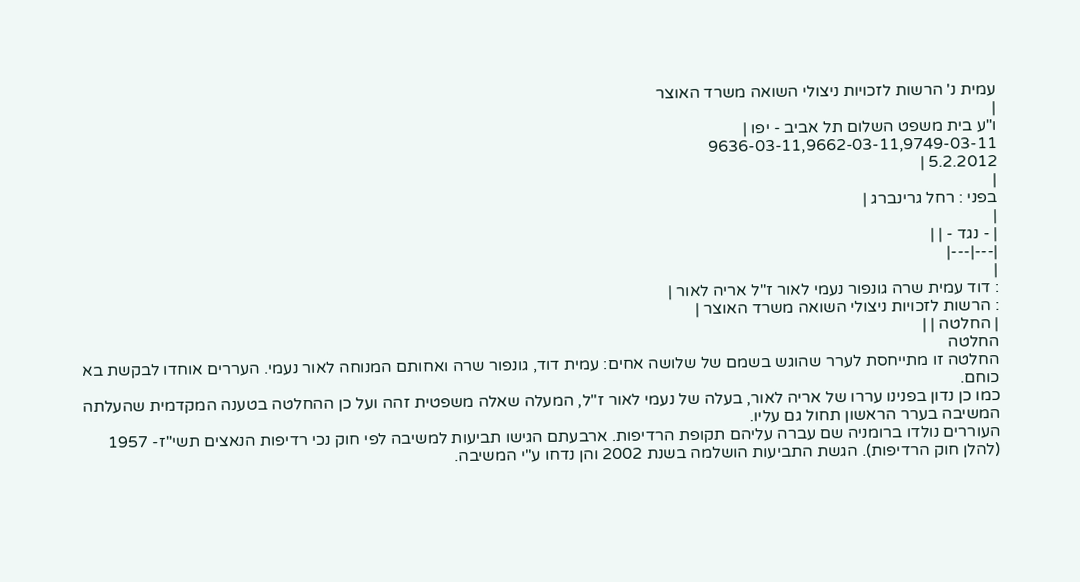עמית נ' הרשות לזכויות ניצולי השואה משרד האוצר
|
ו"ע בית משפט השלום תל אביב - יפו |
9636-03-11,9662-03-11,9749-03-11
5.2.2012 |
|
בפני : רחל גרינברג |
|
| - נגד - | |
|---|---|
|
: דוד עמית שרה גונפור נעמי לאור ז"ל אריה לאור |
: הרשות לזכויות ניצולי השואה משרד האוצר |
| החלטה | |
החלטה
החלטה זו מתייחסת לערר שהוגש בשמם של שלושה אחים: עמית דוד, גונפור שרה ואחותם המנוחה לאור נעמי. העררים אוחדו לבקשת בא כוחם.
כמו כן נדון בפנינו עררו של אריה לאור, בעלה של נעמי לאור ז"ל, המעלה שאלה משפטית זהה ועל כן ההחלטה בטענה המקדמית שהעלתה המשיבה בערר הראשון תחול גם עליו.
העוררים נולדו ברומניה שם עברה עליהם תקופת הרדיפות. ארבעתם הגישו תביעות למשיבה לפי חוק נכי רדיפות הנאצים תשי"ז- 1957 (להלן חוק הרדיפות). הגשת התביעות הושלמה בשנת 2002 והן נדחו ע"י המשיבה.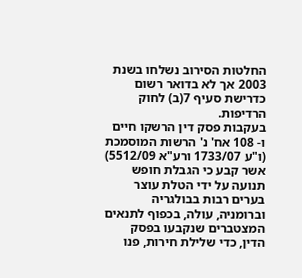החלטות הסירוב נשלחו בשנת 2003 אך לא בדואר רשום כדרישת סעיף 7(ב) לחוק הרדיפות.
בעקבות פסק דין הרשקו חיים ו- 108 אח' נ' הרשות המוסמכת (ו"ע 1733/07 ורע"א 5512/09) אשר קבע כי הגבלת חופש תנועה על ידי הטלת עוצר בערים רבות בבולגריה וברומניה, עולה, בכפוף לתנאים המצטברים שנקבעו בפסק הדין, כדי שלילת חירות, פנו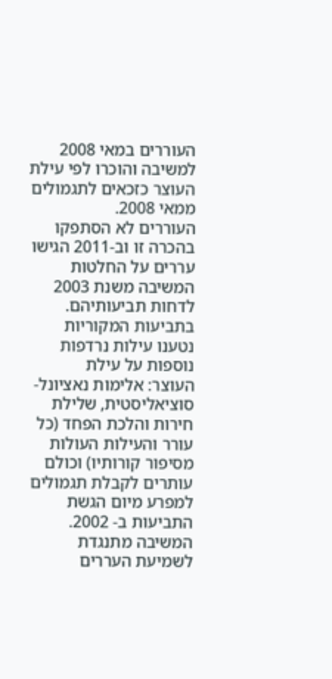העוררים במאי 2008 למשיבה והוכרו לפי עילת העוצר כזכאים לתגמולים ממאי 2008.
העוררים לא הסתפקו בהכרה זו וב-2011 הגישו עררים על החלטות המשיבה משנת 2003 לדחות תביעותיהם. בתביעות המקוריות נטענו עילות נרדפות נוספות על עילת
העוצר: אלימות נאציונל-סוציאליסטית, שלילת חירות והלכת הפחד (כל עורר והעילות העולות מסיפור קורותיו) וכולם עותרים לקבלת תגמולים למפרע מיום הגשת התביעות ב- 2002.
המשיבה מתנגדת לשמיעת העררים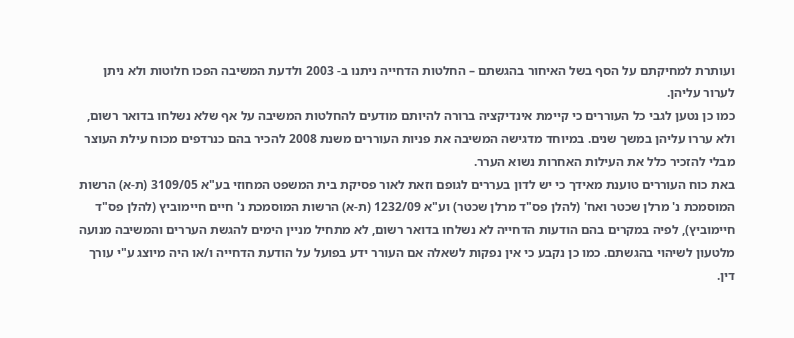ועותרת למחיקתם על הסף בשל האיחור בהגשתם – החלטות הדחייה ניתנו ב- 2003 ולדעת המשיבה הפכו חלוטות ולא ניתן לערור עליהן.
כמו כן נטען לגבי כל העוררים כי קיימת אינדיקציה ברורה להיותם מודעים להחלטות המשיבה על אף שלא נשלחו בדואר רשום, ולא עררו עליהן במשך שנים. במיוחד מדגישה המשיבה את פניות העוררים משנת 2008 להכיר בהם כנרדפים מכוח עילת העוצר מבלי להזכיר כלל את העילות האחרות נשוא הערר.
באת כוח העוררים טוענת מאידך כי יש לדון בעררים לגופם וזאת לאור פסיקת בית המשפט המחוזי בע"א 3109/05 (ת-א) הרשות המוסמכת נ' מרלן שכטר ואח' (להלן פס"ד מרלן שכטר) וע"א 1232/09 (ת-א) הרשות המוסמכת נ' חיים חיימוביץ (להלן פס"ד חיימוביץ), לפיה במקרים בהם הודעות הדחייה לא נשלחו בדואר רשום, לא מתחיל מניין הימים להגשת העררים והמשיבה מנועה מלטעון לשיהוי בהגשתם. כמו כן נקבע כי אין נפקות לשאלה אם העורר ידע בפועל על הודעת הדחייה ו/או היה מיוצג ע"י עורך דין.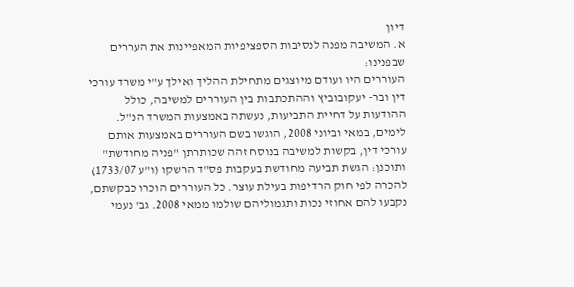דיון
א. המשיבה מפנה לנסיבות הספציפיות המאפיינות את העררים שבפנינו:
העוררים היו ועודם מיוצגים מתחילת ההליך ואילך ע"י משרד עורכי דין ובר- יעקובוביץ וההתכתבות בין העוררים למשיבה, כולל ההודעות על דחיית התביעות, נעשתה באמצעות המשרד הנ"ל.
לימים, במאי וביוני 2008, הוגשו בשם העוררים באמצעות אותם עורכי דין, בקשות למשיבה בנוסח זהה שכותרתן "פניה מחודשת" ותוכנן: הגשת תביעה מחודשת בעקבות פס"ד הרשקו (ו"ע 1733/07) להכרה לפי חוק הרדיפות בעילת עוצר. כל העוררים הוכרו כבקשתם, נקבעו להם אחוזי נכות ותגמוליהם שולמו ממאי 2008. גב' נעמי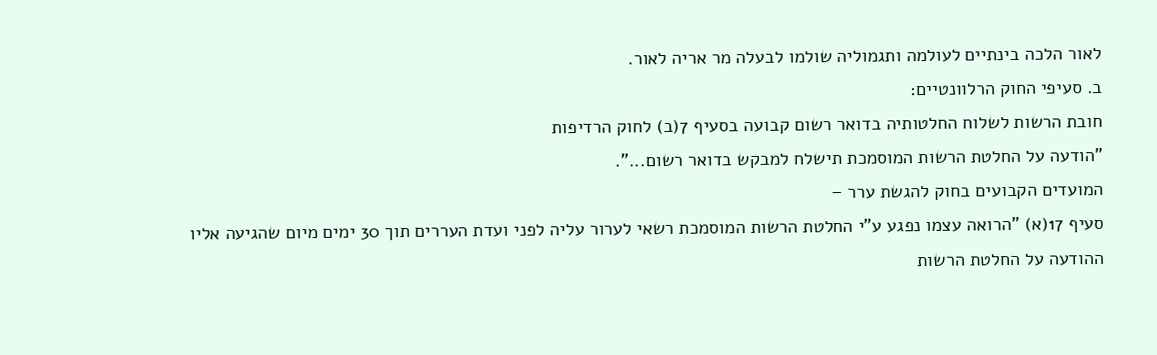לאור הלכה בינתיים לעולמה ותגמוליה שולמו לבעלה מר אריה לאור.
ב. סעיפי החוק הרלוונטיים:
חובת הרשות לשלוח החלטותיה בדואר רשום קבועה בסעיף 7(ב) לחוק הרדיפות
"הודעה על החלטת הרשות המוסמכת תישלח למבקש בדואר רשום...".
המועדים הקבועים בחוק להגשת ערר –
סעיף 17(א) "הרואה עצמו נפגע ע"י החלטת הרשות המוסמכת רשאי לערור עליה לפני ועדת העררים תוך 30 ימים מיום שהגיעה אליו ההודעה על החלטת הרשות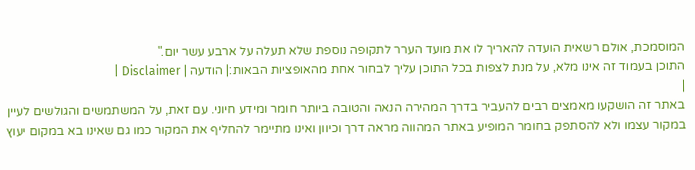המוסמכת, אולם רשאית הועדה להאריך לו את מועד הערר לתקופה נוספת שלא תעלה על ארבע עשר יום."
התוכן בעמוד זה אינו מלא, על מנת לצפות בכל התוכן עליך לבחור אחת מהאופציות הבאות:| הודעה | Disclaimer |
|
באתר זה הושקעו מאמצים רבים להעביר בדרך המהירה הנאה והטובה ביותר חומר ומידע חיוני. עם זאת, על המשתמשים והגולשים לעיין במקור עצמו ולא להסתפק בחומר המופיע באתר המהווה מראה דרך וכיוון ואינו מתיימר להחליף את המקור כמו גם שאינו בא במקום יעוץ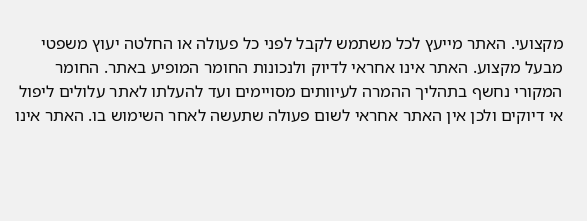מקצועי. האתר מייעץ לכל משתמש לקבל לפני כל פעולה או החלטה יעוץ משפטי מבעל מקצוע. האתר אינו אחראי לדיוק ולנכונות החומר המופיע באתר. החומר המקורי נחשף בתהליך ההמרה לעיוותים מסויימים ועד להעלתו לאתר עלולים ליפול אי דיוקים ולכן אין האתר אחראי לשום פעולה שתעשה לאחר השימוש בו. האתר אינו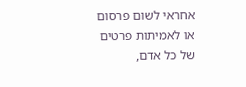אחראי לשום פרסום או לאמיתות פרטים של כל אדם,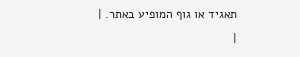תאגיד או גוף המופיע באתר. |
|